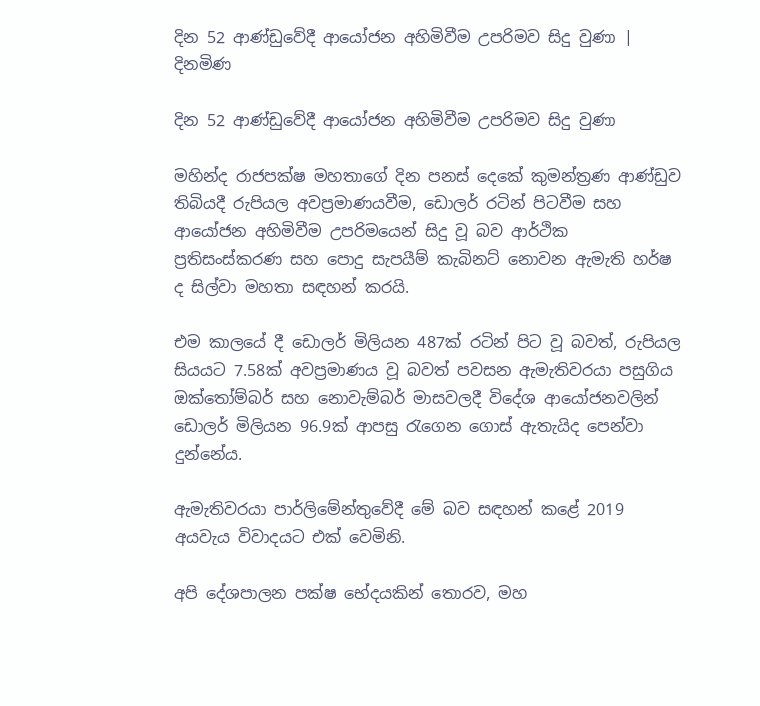දින 52 ආණ්ඩුවේදී ආයෝජන අහිමිවීම උපරිමව සිදු වුණා | දිනමිණ

දින 52 ආණ්ඩුවේදී ආයෝජන අහිමිවීම උපරිමව සිදු වුණා

මහින්ද රාජපක්ෂ මහතාගේ දින පනස් දෙකේ කුමන්ත්‍රණ ආණ්ඩුව තිබියදී රුපියල අවප්‍රමාණයවීම, ඩොලර් රටින් පිටවීම සහ ආයෝජන අහිමිවීම උපරිමයෙන් සිදු වූ බව ආර්ථික ප්‍රතිසංස්කරණ සහ පොදු සැපයීම් කැබිනට් නොවන ඇමැති හර්ෂ ද සිල්වා මහතා සඳහන් කරයි.

එම කාලයේ දී ඩොලර් මිලියන 487ක් රටින් පිට වූ බවත්, රුපියල සියයට 7.58ක් අවප්‍රමාණය වූ බවත් පවසන ඇමැතිවරයා පසුගිය ඔක්තෝම්බර් සහ නොවැම්බර් මාසවලදී විදේශ ආයෝජනවලින් ඩොලර් මිලියන 96.9ක් ආපසු රැගෙන ගොස් ඇතැයිද පෙන්වා දුන්නේය.

ඇමැතිවරයා පාර්ලිමේන්තුවේදී මේ බව සඳහන් කළේ 2019 අයවැය විවාදයට එක් වෙමිනි.

අපි දේශපාලන පක්ෂ භේදයකින් තොරව, මහ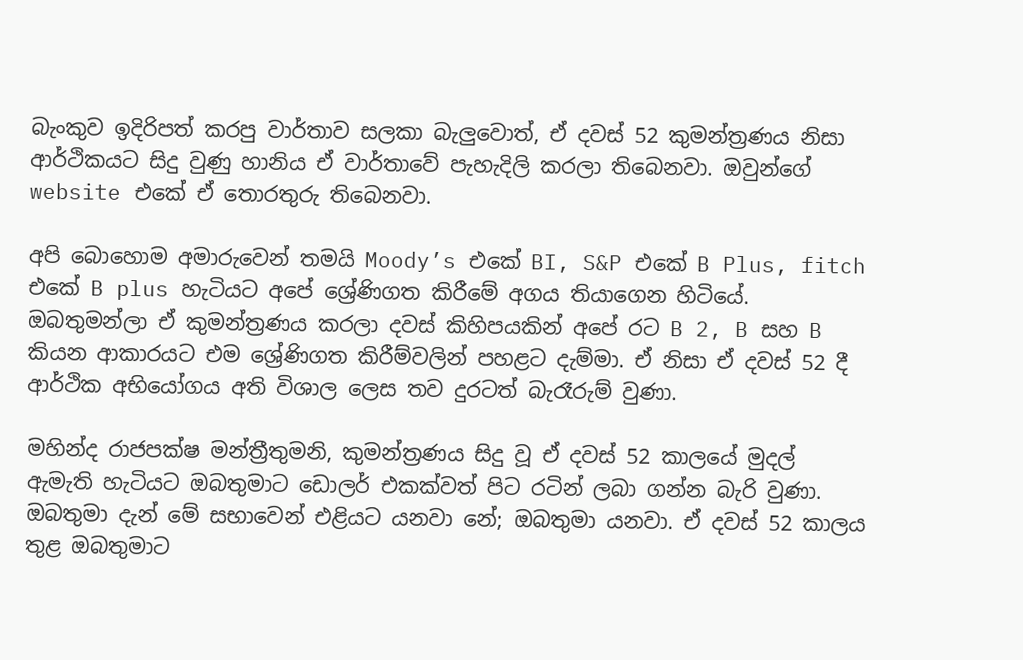බැංකුව ඉදිරිපත් කරපු වාර්තාව සලකා බැලුවොත්, ඒ දවස් 52 කුමන්ත්‍රණය නිසා ආර්ථිකයට සිදු වුණු හානිය ඒ වාර්තාවේ පැහැදිලි කරලා තිබෙනවා. ඔවුන්ගේ website එකේ ඒ තොරතුරු තිබෙනවා.

අපි බොහොම අමාරුවෙන් තමයි Moody’s එකේ BI, S&P එකේ B Plus, fitch එකේ B plus හැටියට අපේ ශ්‍රේණිගත කිරීමේ අගය තියාගෙන හිටියේ. ඔබතුමන්ලා ඒ කුමන්ත්‍රණය කරලා දවස් කිහිපයකින් අපේ රට B 2, B සහ B කියන ආකාරයට එම ශ්‍රේණිගත කිරීම්වලින් පහළට දැම්මා. ඒ නිසා ඒ දවස් 52 දී ආර්ථික අභියෝගය අති විශාල ලෙස තව දුරටත් බැරෑරුම් වුණා.

මහින්ද රාජපක්ෂ මන්ත්‍රීතුමනි, කුමන්ත්‍රණය සිදු වූ ඒ දවස් 52 කාලයේ මුදල් ඇමැති හැටියට ඔබතුමාට ඩොලර් එකක්වත් පිට රටින් ලබා ගන්න බැරි වුණා. ඔබතුමා දැන් මේ සභාවෙන් එළියට යනවා නේ; ඔබතුමා යනවා. ඒ දවස් 52 කාලය තුළ ඔබතුමාට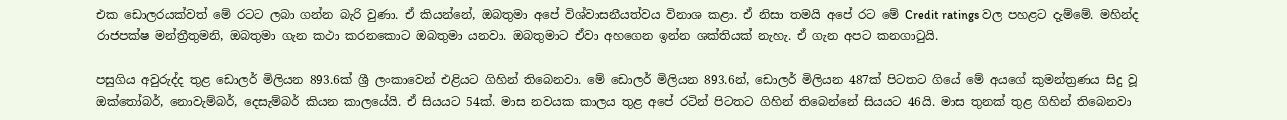එක ඩොලරයක්වත් මේ රටට ලබා ගන්න බැරි වුණා. ඒ කියන්නේ, ඔබතුමා අපේ විශ්වාසනීයත්වය විනාශ කළා. ඒ නිසා තමයි අපේ රට මේ Credit ratings වල පහළට දැම්මේ. මහින්ද රාජපක්ෂ මන්ත්‍රීතුමනි, ඔබතුමා ගැන කථා කරනකොට ඔබතුමා යනවා. ඔබතුමාට ඒවා අහගෙන ඉන්න ශක්තියක් නැහැ. ඒ ගැන අපට කනගාටුයි.

පසුගිය අවුරුද්ද තුළ ඩොලර් මිලියන 893.6ක් ශ්‍රී ලංකාවෙන් එළියට ගිහින් තිබෙනවා. මේ ඩොලර් මිලියන 893.6න්, ඩොලර් මිලියන 487ක් පිටතට ගියේ මේ අයගේ කුමන්ත්‍රණය සිදු වූ ඔක්තෝබර්, නොවැම්බර්, දෙසැම්බර් කියන කාලයේයි. ඒ සියයට 54ක්. මාස නවයක කාලය තුළ අපේ රටින් පිටතට ගිහින් තිබෙන්නේ සියයට 46යි. මාස තුනක් තුළ ගිහින් තිබෙනවා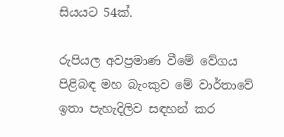සියයට 54ක්.

රුපියල අවප්‍රමාණ වීමේ වේගය පිළිබඳ මහ බැංකුව මේ වාර්තාවේ ඉතා පැහැදිලිව සඳහන් කර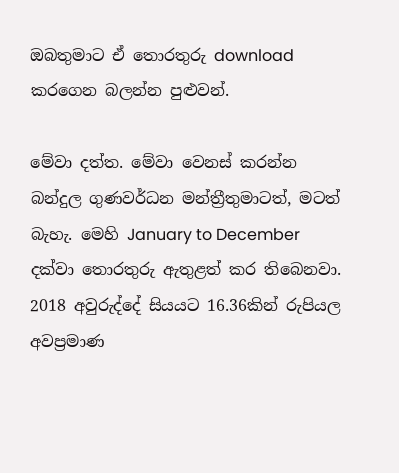ඔබතුමාට ඒ තොරතුරු download කරගෙන බලන්න පුළුවන්.

මේවා දත්ත. මේවා වෙනස් කරන්න බන්දුල ගුණවර්ධන මන්ත්‍රීතුමාටත්, මටත් බැහැ. මෙහි January to December දක්වා තොරතුරු ඇතුළත් කර තිබෙනවා. 2018 අවුරුද්දේ සියයට 16.36කින් රුපියල අවප්‍රමාණ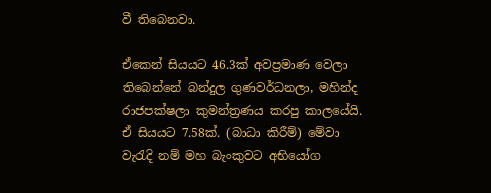වී තිබෙනවා.

ඒකෙන් සියයට 46.3ක් අවප්‍රමාණ වෙලා තිබෙන්නේ බන්දුල ගුණවර්ධනලා, මහින්ද රාජපක්ෂලා කුමන්ත්‍රණය කරපු කාලයේයි. ඒ සියයට 7.58ක්. (බාධා කිරීම්) මේවා වැරැදි නම් මහ බැංකුවට අභියෝග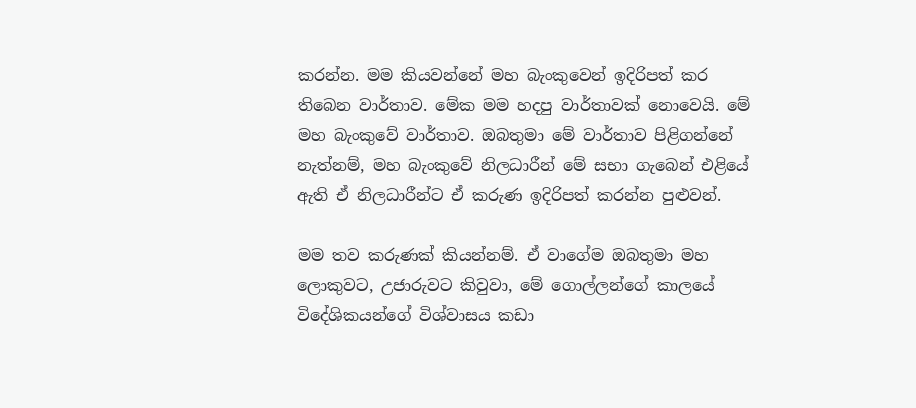කරන්න. මම කියවන්නේ මහ බැංකුවෙන් ඉදිරිපත් කර තිබෙන වාර්තාව. මේක මම හදපු වාර්තාවක් නොවෙයි. මේ මහ බැංකුවේ වාර්තාව. ඔබතුමා මේ වාර්තාව පිළිගන්නේ නැත්නම්, මහ බැංකුවේ නිලධාරීන් මේ සභා ගැබෙන් එළියේ ඇති ඒ නිලධාරීන්ට ඒ කරුණ ඉදිරිපත් කරන්න පුළුවන්.

මම තව කරුණක් කියන්නම්. ඒ වාගේම ඔබතුමා මහ ලොකුවට, උජාරුවට කිවුවා, මේ ගොල්ලන්ගේ කාලයේ විදේශිකයන්ගේ විශ්වාසය කඩා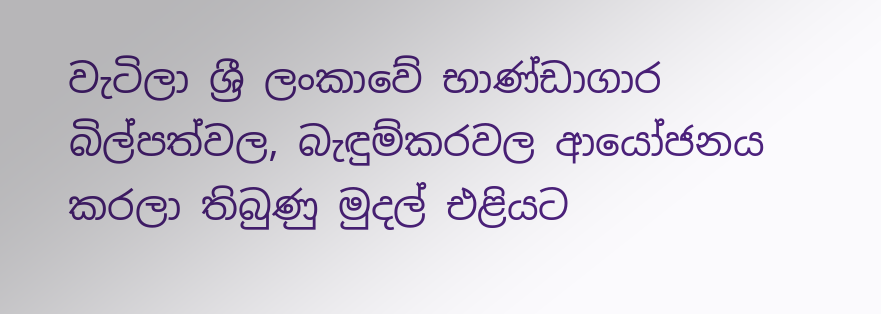වැටිලා ශ්‍රී ලංකාවේ භාණ්ඩාගාර බිල්පත්වල, බැඳුම්කරවල ආයෝජනය කරලා තිබුණු මුදල් එළියට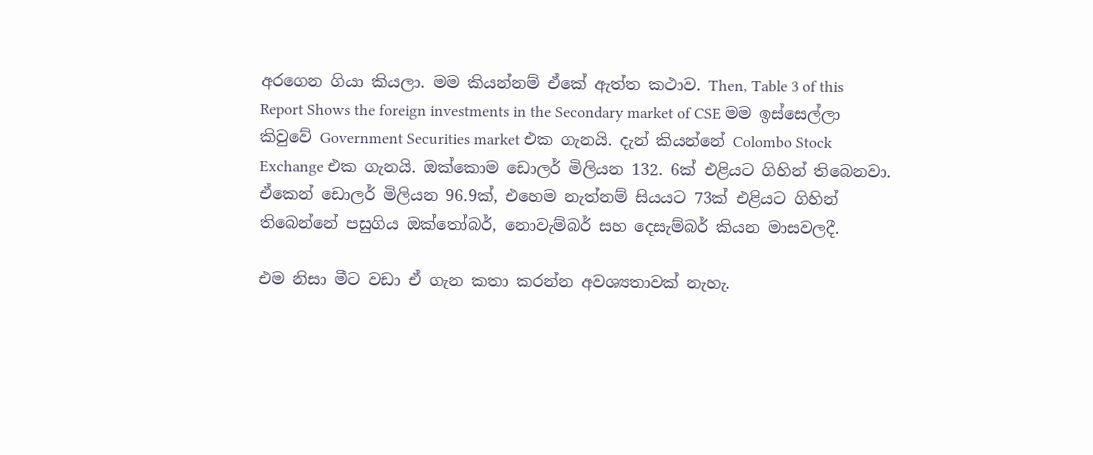අරගෙන ගියා කියලා. මම කියන්නම් ඒකේ ඇත්ත කථාව. Then, Table 3 of this Report Shows the foreign investments in the Secondary market of CSE මම ඉස්සෙල්ලා කිවුවේ Government Securities market එක ගැනයි. දැන් කියන්නේ Colombo Stock Exchange එක ගැනයි. ඔක්කොම ඩොලර් මිලියන 132. 6ක් එළියට ගිහින් තිබෙනවා. ඒකෙන් ඩොලර් මිලියන 96.9ක්, එහෙම නැත්නම් සියයට 73ක් එළියට ගිහින් තිබෙන්නේ පසුගිය ඔක්තෝබර්, නොවැම්බර් සහ දෙසැම්බර් කියන මාසවලදී.

එම නිසා මීට වඩා ඒ ගැන කතා කරන්න අවශ්‍යතාවක් නැහැ.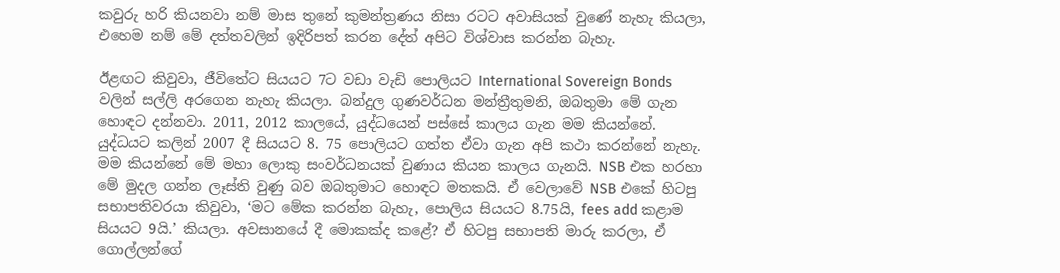කවුරු හරි කියනවා නම් මාස තුනේ කුමන්ත්‍රණය නිසා රටට අවාසියක් වුණේ නැහැ කියලා, එහෙම නම් මේ දත්තවලින් ඉදිරිපත් කරන දේත් අපිට විශ්වාස කරන්න බැහැ.

ඊළඟට කිවුවා, ජීවිතේට සියයට 7ට වඩා වැඩි පොලියට International Sovereign Bonds වලින් සල්ලි අරගෙන නැහැ කියලා. බන්දුල ගුණවර්ධන මන්ත්‍රීතුමනි, ඔබතුමා මේ ගැන හොඳට දන්නවා. 2011, 2012 කාලයේ, යුද්ධයෙන් පස්සේ කාලය ගැන මම කියන්නේ. යුද්ධයට කලින් 2007 දී සියයට 8. 75 පොලියට ගත්ත ඒවා ගැන අපි කථා කරන්නේ නැහැ. මම කියන්නේ මේ මහා ලොකු සංවර්ධනයක් වුණාය කියන කාලය ගැනයි. NSB එක හරහා මේ මුදල ගන්න ලෑස්ති වුණු බව ඔබතුමාට හොඳට මතකයි. ඒ වෙලාවේ NSB එකේ හිටපු සභාපතිවරයා කිවුවා, ‘මට මේක කරන්න බැහැ, පොලිය සියයට 8.75යි, fees add කළාම සියයට 9යි.’ කියලා. අවසානයේ දී මොකක්ද කළේ? ඒ හිටපු සභාපති මාරු කරලා, ඒ ගොල්ලන්ගේ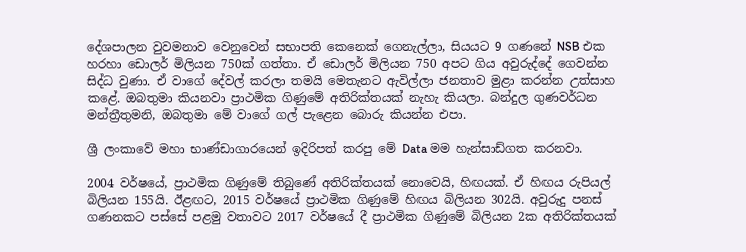දේශපාලන වුවමනාව වෙනුවෙන් සභාපති කෙනෙක් ගෙනැල්ලා, සියයට 9 ගණනේ NSB එක හරහා ඩොලර් මිලියන 750ක් ගත්තා. ඒ ඩොලර් මිලියන 750 අපට ගිය අවුරුද්දේ ගෙවන්න සිද්ධ වුණා. ඒ වාගේ දේවල් කරලා තමයි මෙතැනට ඇවිල්ලා ජනතාව මුළා කරන්න උත්සාහ කළේ. ඔබතුමා කියනවා ප්‍රාථමික ගිණුමේ අතිරික්තයක් නැහැ කියලා. බන්දුල ගුණවර්ධන මන්ත්‍රීතුමනි, ඔබතුමා මේ වාගේ ගල් පැළෙන බොරු කියන්න එපා.

ශ්‍රී ලංකාවේ මහා භාණ්ඩාගාරයෙන් ඉදිරිපත් කරපු මේ Data මම හැන්සාඩ්ගත කරනවා.

2004 වර්ෂයේ, ප්‍රාථමික ගිණුමේ තිබුණේ අතිරික්තයක් නොවෙයි, හිඟයක්. ඒ හිඟය රුපියල් බිලියන 155යි. ඊළඟට, 2015 වර්ෂයේ ප්‍රාථමික ගිණුමේ හිඟය බිලියන 302යි. අවුරුදු පනස් ගණනකට පස්සේ පළමු වතාවට 2017 වර්ෂයේ දී ප්‍රාථමික ගිණුමේ බිලියන 2ක අතිරික්තයක්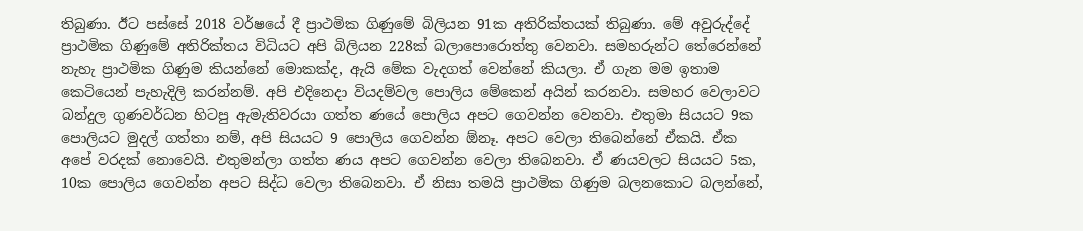තිබුණා. ඊට පස්සේ 2018 වර්ෂයේ දී ප්‍රාථමික ගිණුමේ බිලියන 91ක අතිරික්තයක් තිබුණා. මේ අවුරුද්දේ ප්‍රාථමික ගිණුමේ අතිරික්තය විධියට අපි බිලියන 228ක් බලාපො‍රොත්තු වෙනවා. සමහරුන්ට තේරෙන්නේ නැහැ ප්‍රාථමික ගිණුම කියන්නේ මොකක්ද, ඇයි මේක වැදගත් වෙන්නේ කියලා. ඒ ගැන මම ඉතාම කෙටියෙන් පැහැදිලි කරන්නම්. අපි එදිනෙදා වියදම්වල පොලිය මේකෙන් අයින් කරනවා. සමහර වෙලාවට බන්දුල ගුණවර්ධන හිටපු ඇමැතිවරයා ගත්ත ණයේ පොලිය අපට ගෙවන්න වෙනවා. එතුමා සියයට 9ක පොලියට මුදල් ගත්තා නම්, අපි සියයට 9 පොලිය ගෙවන්න ඕනෑ. අපට වෙලා තිබෙන්නේ ඒකයි. ඒක අපේ වරදක් නොවෙයි. එතුමන්ලා ගත්ත ණය අපට ගෙවන්න‍ වෙලා තිබෙනවා. ඒ ණයවලට සියයට 5ක, 10ක පොලිය ගෙවන්න අපට සිද්ධ වෙලා තිබෙනවා. ඒ නිසා තමයි ප්‍රාථමික ගිණුම බලනකොට බලන්නේ,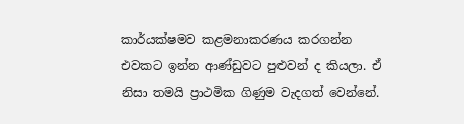කාර්යක්ෂමව කළමනාකරණය කරගන්න එවකට ඉන්න ආණ්ඩුවට පුළුවන් ද කියලා. ඒ නිසා තමයි ප්‍රාථමික ගිණුම වැදගත් වෙන්නේ.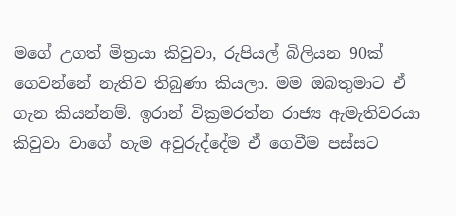මගේ උගත් මිත්‍රයා කිවුවා, රුපියල් බිලියන 90ක් ගෙවන්නේ නැතිව තිබුණා කියලා. මම ඔබතුමාට ඒ ගැන කියන්නම්. ඉරාන් වික්‍රමරත්න රාජ්‍ය ඇමැතිවරයා කිවුවා වාගේ හැම අවුරුද්දේම ඒ ගෙවීම පස්සට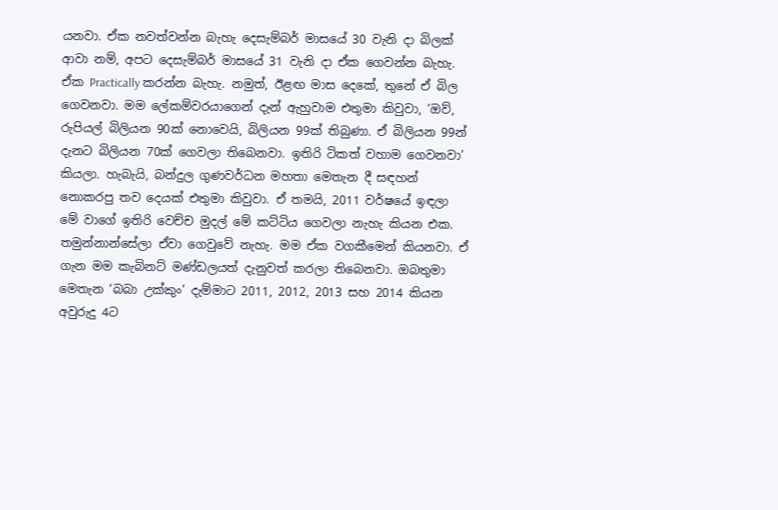යනවා. ඒක නවත්වන්න බැහැ දෙසැම්බර් මාසයේ 30 වැනි දා බිලක් ආවා නම්, අපට දෙසැම්බර් මාසයේ 31 වැනි දා ඒක ගෙවන්න බැහැ. ඒක Practically කරන්න බැහැ. නමුත්, ඊළඟ මාස දෙකේ, තුනේ ඒ බිල ගෙවනවා. මම ලේකම්වරයාගෙන් දැන් ඇහුවාම එතුමා කිවුවා, ‘ඔව්, රුපියල් බිලියන 90ක් නොවෙයි, බිලියන 99ක් තිබුණා. ඒ බිලියන 99න් දැනට බිලියන 70ක් ගෙවලා තිබෙනවා. ඉතිරි ටිකත් වහාම ගෙවනවා’ කියලා. හැබැයි, බන්දුල ගුණවර්ධන මහතා මෙතැන දී සඳහන් නොකරපු තව දෙයක් එතුමා කිවුවා. ඒ තමයි, 2011 වර්ෂයේ ඉඳලා මේ වාගේ ඉතිරි වෙච්ච මුදල් මේ කට්ටිය ගෙවලා නැහැ කියන එක. තමුන්නාන්සේලා ඒවා ගෙවුවේ නැහැ. මම ඒක වගකීමෙන් කියනවා. ඒ ගැන මම කැබිනට් මණ්ඩලයත් දැනුවත් කරලා තිබෙනවා. ඔබතුමා මෙතැන ‘බබා උක්කුං’ දැම්මාට 2011, 2012, 2013 සහ 2014 කියන අවුරුදු 4ට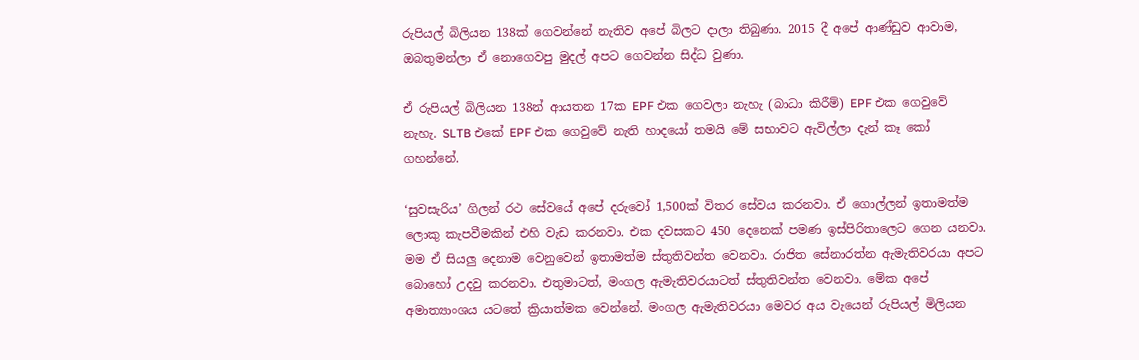රුපියල් බිලියන 138ක් ගෙවන්නේ නැතිව අපේ බිලට දාලා තිබුණා. 2015 දී අපේ ආණ්ඩුව ආවාම, ඔබතුමන්ලා ඒ නොගෙවපු මුදල් අපට ගෙවන්න සිද්ධ වුණා.

ඒ රුපියල් බිලියන 138න් ආයතන 17ක EPF එක ගෙවලා නැහැ (බාධා කිරීම්) EPF එක ගෙවුවේ නැහැ. SLTB එකේ EPF එක ගෙවුවේ නැති හාදයෝ තමයි මේ සභාවට ඇවිල්ලා දැන් කෑ කෝ ගහන්නේ.

‘සුවසැරිය’ ගිලන් රථ සේවයේ අපේ දරුවෝ 1,500ක් විතර සේවය කරනවා. ඒ ගොල්ලන් ඉතාමත්ම ලොකු කැපවීමකින් එහි වැඩ කරනවා. එක දවසකට 450 දෙනෙක් පමණ ඉස්පිරිතාලෙට ගෙන යනවා.  මම ඒ සියලු දෙනාම වෙනුවෙන් ඉතාමත්ම ස්තුතිවන්ත වෙනවා. රාජිත සේනාරත්න ඇමැතිවරයා අපට බොහෝ උදවු කරනවා. එතුමාටත්, මංගල ඇමැතිවරයාටත් ස්තුතිවන්ත වෙනවා. මේක අපේ අමාත්‍යාංශය යටතේ ක්‍රියාත්මක වෙන්නේ. මංගල ඇමැතිවරයා මෙවර අය වැයෙන් රුපියල් මිලියන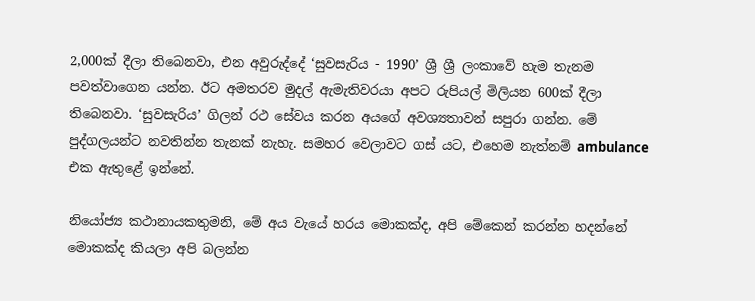2,000ක් දීලා තිබෙනවා, එන අවුරුද්දේ ‘සුවසැරිය - 1990’ ශ්‍රී ශ්‍රී ලංකාවේ හැම තැනම පවත්වාගෙන යන්න. ඊට අමතරව මුදල් ඇමැතිවරයා අපට රුපියල් මිලියන 600ක් දීලා තිබෙනවා. ‘සුවසැරිය’ ගිලන් රථ සේවය කරන අයගේ අවශ්‍යතාවන් සපුරා ගන්න. මේ පුද්ගලයන්ට නවතින්න තැනක් නැහැ. සමහර වෙලාවට ගස් යට, එහෙම නැත්නම් ambulance එක ඇතුළේ ඉන්නේ.

නියෝජ්‍ය කථානායකතුමනි, මේ අය වැයේ හරය මොකක්ද, අපි මේකෙන් කරන්න හදන්නේ මොකක්ද කියලා අපි බලන්න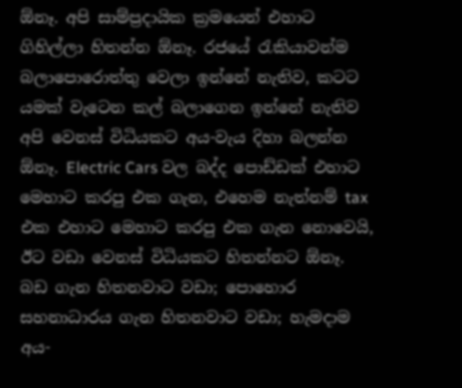ඕනෑ. අපි සාම්ප්‍රදායික ක්‍රමයෙන් එහාට ගිහිල්ලා හිතන්න ඕනෑ. රජයේ රැකියාවන්ම බලාපොරොත්තු වෙලා ඉන්නේ නැතිව, කටට යමක් වැටෙන කල් බලාගෙන ඉන්නේ නැතිව අපි වෙනස් විධියකට අය-වැය දිහා බලන්න ඕනෑ. Electric Cars වල බද්ද පොඩ්ඩක් එහාට මෙහාට කරපු එක ගැන, එහෙම නැත්නම් tax එක එහාට මෙහාට කරපු එක ගැන නොවෙයි, ඊට වඩා වෙනස් විධියකට හිතන්නට ඕනෑ. බඩ ගැන හිතනවාට වඩා; පොහොර සහනාධාරය ගැන හිතනවාට වඩා; හැමදාම අය-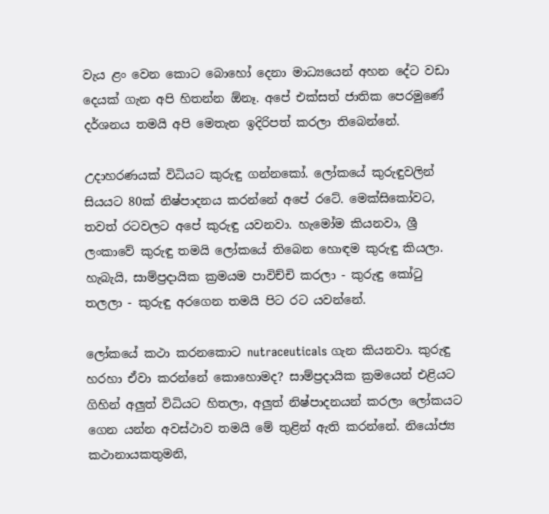වැය ළං වෙන කොට බොහෝ දෙනා මාධ්‍යයෙන් අහන දේට වඩා දෙයක් ගැන අපි හිතන්න ඕනෑ. අපේ එක්සත් ජාතික පෙරමුණේ දර්ශනය තමයි අපි මෙතැන ඉදිරිපත් කරලා තිබෙන්නේ.

උදාහරණයක් විධියට කුරුඳු ගන්නකෝ. ලෝකයේ කුරුඳුවලින් සියයට 80ක් නිෂ්පාදනය කරන්නේ අපේ රටේ. මෙක්සිකෝවට, තවත් රටවලට අපේ කුරුඳු යවනවා. හැමෝම කියනවා, ශ්‍රී ලංකාවේ කුරුඳු තමයි ලෝකයේ තිබෙන හොඳම කුරුඳු කියලා. හැබැයි, සාම්ප්‍රදායික ක්‍රමයම පාවිච්චි කරලා - කුරුඳු කෝටු තලලා - කුරුඳු අරගෙන තමයි පිට රට යවන්නේ.

ලෝකයේ කථා කරනකොට nutraceuticals ගැන කියනවා. කුරුඳු හරහා ඒවා කරන්නේ කොහොමද? සාම්ප්‍රදායික ක්‍රමයෙන් එළියට ගිහින් අලුත් විධියට හිතලා, අලුත් නිෂ්පාදනයන් කරලා ලෝකයට ගෙන යන්න අවස්ථාව තමයි මේ තුළින් ඇති කරන්නේ. නියෝජ්‍ය කථානායකතුමනි,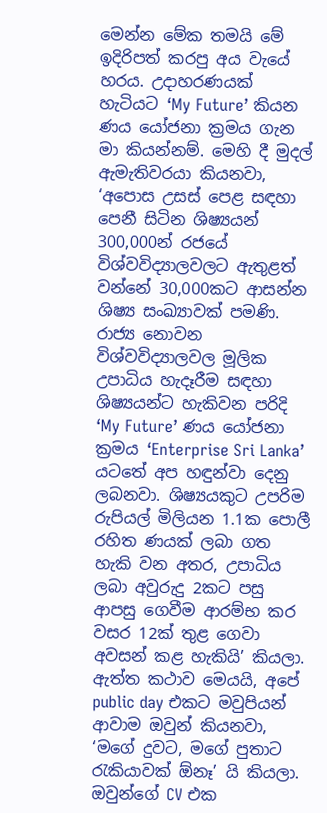මෙන්න මේක තමයි මේ ඉදිරිපත් කරපු අය වැයේ හරය. උදාහරණයක් හැටියට ‘My Future’ කියන ණය යෝජනා ක්‍රමය ගැන මා කියන්නම්. මෙහි දී මුදල් ඇමැතිවරයා කියනවා, ‘අපොස උසස් පෙළ සඳහා පෙනී සිටින ශිෂ්‍යයන් 300,000න් රජයේ විශ්වවිද්‍යාලවලට ඇතුළත් වන්නේ 30,000කට ආසන්න ශිෂ්‍ය සංඛ්‍යාවක් පමණි. රාජ්‍ය නොවන විශ්වවිද්‍යාලවල මූලික උපාධිය හැදෑරීම සඳහා ශිෂ්‍යයන්ට හැකිවන පරිදි ‘My Future’ ණය යෝජනා ක්‍රමය ‘Enterprise Sri Lanka’ යටතේ අප හඳුන්වා දෙනු ලබනවා. ශිෂ්‍යයකුට උපරිම රුපියල් මිලියන 1.1ක පොලී රහිත ණයක් ලබා ගත හැකි වන අතර, උපාධිය ලබා අවුරුදු 2කට පසු ආපසු ගෙවීම ආරම්භ කර වසර 12ක් තුළ ගෙවා අවසන් කළ හැකියි’ කියලා. ඇත්ත කථාව මෙයයි, අපේ public day එකට මවුපියන් ආවාම ඔවුන් කියනවා, ‘මගේ දුවට, මගේ පුතාට රැකියාවක් ඕනෑ’ යි කියලා. ඔවුන්ගේ CV එක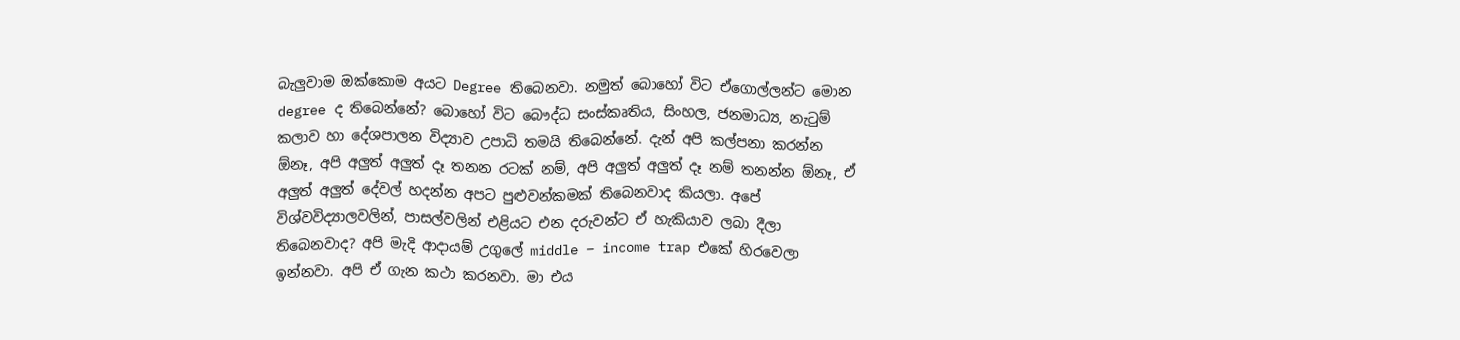බැලුවාම ඔක්කොම අයට Degree තිබෙනවා. නමුත් බොහෝ විට ඒගොල්ලන්ට මොන degree ද තිබෙන්නේ? බොහෝ විට බෞද්ධ සංස්කෘතිය, සිංහල, ජනමාධ්‍ය, නැටුම් කලාව හා දේශපාලන විද්‍යාව උපාධි තමයි තිබෙන්නේ. දැන් අපි කල්පනා කරන්න ඕනෑ, අපි අලුත් අලුත් දෑ තනන රටක් නම්, අපි අලුත් අලුත් දෑ නම් තනන්න ඕනෑ, ඒ අලුත් අලුත් දේවල් හදන්න අපට පුළුවන්කමක් තිබෙනවාද කියලා. අපේ විශ්වවිද්‍යාලවලින්, පාසල්වලින් එළියට එන දරුවන්ට ඒ හැකියාව ලබා දීලා තිබෙනවාද? අපි මැදි ආදායම් උගුලේ middle – income trap එකේ හිරවෙලා ඉන්නවා. අපි ඒ ගැන කථා කරනවා. මා එය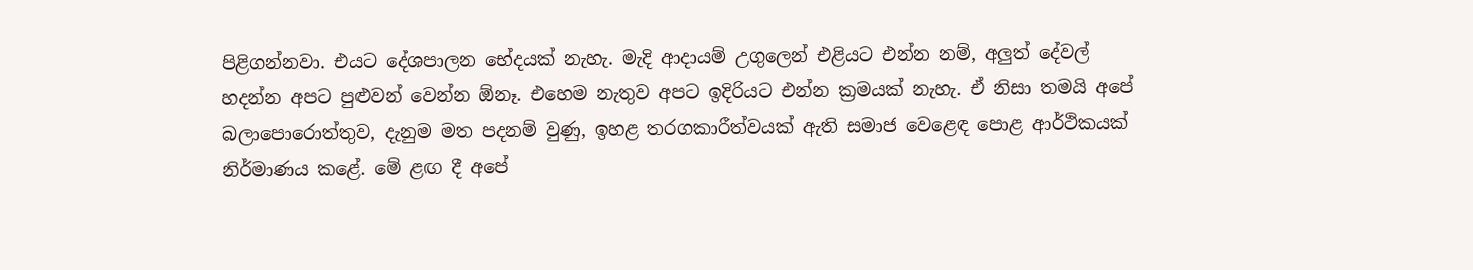පිළිගන්නවා. එයට දේශපාලන භේදයක් නැහැ. මැදි ආදායම් උගුලෙන් එළියට එන්න නම්, අලුත් දේවල් හදන්න අපට පුළුවන් වෙන්න ඕනෑ. එහෙම නැතුව අපට ඉදිරියට එන්න ක්‍රමයක් නැහැ. ඒ නිසා තමයි අපේ බලාපොරොත්තුව, දැනුම මත පදනම් වුණු, ඉහළ තරගකාරීත්වයක් ඇති සමාජ වෙළෙඳ පොළ ආර්ථිකයක් නිර්මාණය කළේ. මේ ළඟ දී අපේ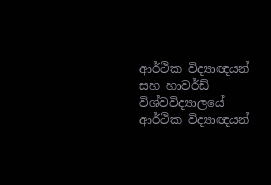ආර්ථික විද්‍යාඥයන් සහ හාවර්ඩ් විශ්වවිද්‍යාලයේ ආර්ථික විද්‍යාඥයන්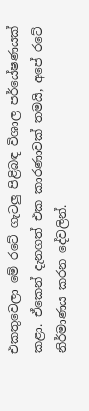එකතුවෙලා මේ රටේ ගැටලු පිළිබඳ විශාල පර්යේෂණයක් කළා. ඒකෙන් දැනගත් එක කාරණාවක් තමයි, අපේ රටේ නිර්මාණය කරන දේවලින්.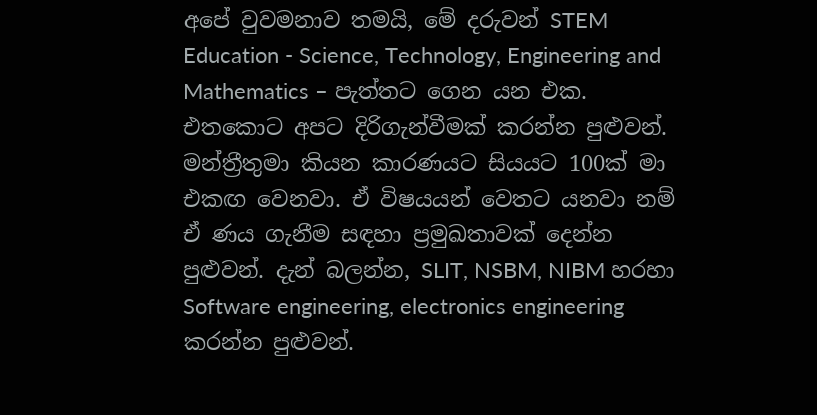අපේ වුවමනාව තමයි, මේ දරුවන් STEM Education - Science, Technology, Engineering and Mathematics – පැත්තට ගෙන යන එක. එතකොට අපට දිරිගැන්වීමක් කරන්න පුළුවන්. මන්ත්‍රීතුමා කියන කාරණයට සියයට 100ක් මා එකඟ වෙනවා. ඒ විෂයයන් වෙතට යනවා නම් ඒ ණය ගැනීම සඳහා ප්‍රමුඛතාවක් දෙන්න පුළුවන්. දැන් බලන්න, SLIT, NSBM, NIBM හරහා Software engineering, electronics engineering කරන්න පුළුවන්.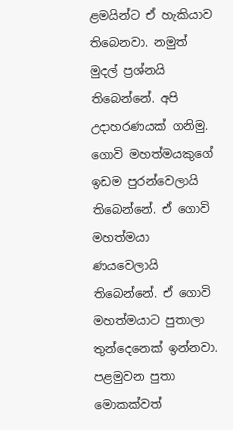ළමයින්ට ඒ හැකියාව තිබෙනවා. නමුත් මුදල් ප්‍රශ්නයි තිබෙන්නේ. අපි උදාහරණයක් ගනිමු. ගොවි මහත්මයකුගේ ඉඩම පුරන්වෙලායි තිබෙන්නේ. ඒ ගොවි මහත්මයා ණයවෙලායි තිබෙන්නේ. ඒ ගොවි මහත්මයාට පුතාලා තුන්දෙනෙක් ඉන්නවා. පළමුවන පුතා මොකක්වත්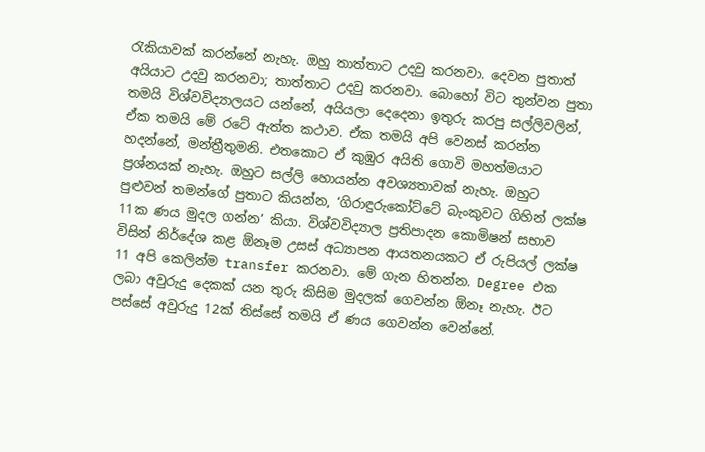රැකියාවක් කරන්නේ නැහැ. ඔහු තාත්තාට උදවු කරනවා. දෙවන පුතාත් අයියාට උදවු කරනවා; තාත්තාට උදවු කරනවා. බොහෝ විට තුන්වන පුතා තමයි විශ්වවිද්‍යාලයට යන්නේ, අයියලා දෙදෙනා ඉතුරු කරපු සල්ලිවලින්, ඒක තමයි මේ රටේ ඇත්ත කථාව. ඒක තමයි අපි වෙනස් කරන්න හදන්නේ, මන්ත්‍රීතුමනි. එතකොට ඒ කුඹුර අයිති ගොවි මහත්මයාට ප්‍රශ්නයක් නැහැ. ඔහුට සල්ලි හොයන්න අවශ්‍යතාවක් නැහැ. ඔහුට පුළුවන් තමන්ගේ පුතාට කියන්න, ‘ගිරාඳුරුකෝට්ටේ බැංකුවට ගිහින් ලක්ෂ 11ක ණය මුදල ගන්න’ කියා. විශ්වවිද්‍යාල ප්‍රතිපාදන කොමිෂන් සභාව විසින් නිර්දේශ කළ ඕනෑම උසස් අධ්‍යාපන ආයතනයකට ඒ රුපියල් ලක්ෂ 11 අපි කෙලින්ම transfer කරනවා. මේ ගැන හිතන්න. Degree එක ලබා අවුරුදු දෙකක් යන තුරු කිසිම මුදලක් ගෙවන්න ඕනෑ නැහැ. ඊට පස්සේ අවුරුදු 12ක් තිස්සේ තමයි ඒ ණය ගෙවන්න වෙන්නේ.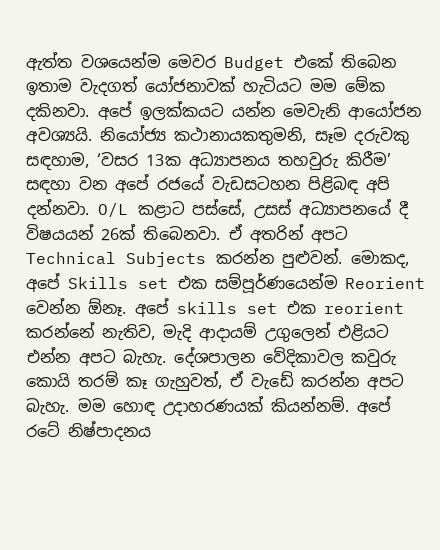ඇත්ත වශයෙන්ම මෙවර Budget එකේ තිබෙන ඉතාම වැදගත් යෝජනාවක් හැටියට මම මේක දකිනවා. අපේ ඉලක්කයට යන්න මෙවැනි ආයෝජන අවශ්‍යයි. නියෝජ්‍ය කථානායකතුමනි, සෑම දරුවකු සඳහාම, ‘වසර 13ක අධ්‍යාපනය තහවුරු කිරීම’ සඳහා වන අපේ රජයේ වැඩසටහන පිළිබඳ අපි දන්නවා. O/L කළාට පස්සේ, උසස් අධ්‍යාපනයේ දී විෂයයන් 26ක් තිබෙනවා. ඒ අතරින් අපට Technical Subjects කරන්න පුළුවන්. මොකද, අපේ Skills set එක සම්පූර්ණයෙන්ම Reorient වෙන්න ඕනෑ. අපේ skills set එක reorient කරන්නේ නැතිව, මැදි ආදායම් උගුලෙන් එළියට එන්න අපට බැහැ. දේශපාලන වේදිකාවල කවුරු කොයි තරම් කෑ ගැහුවත්, ඒ වැඩේ කරන්න අපට බැහැ. මම හොඳ උදාහරණයක් කියන්නම්. අපේ රටේ නිෂ්පාදනය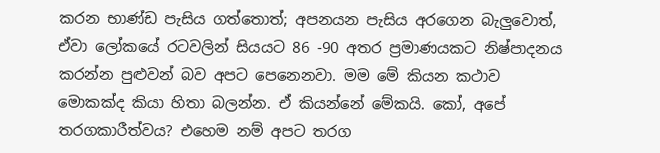කරන භාණ්ඩ පැසිය ගත්තොත්; අපනයන පැසිය අරගෙන බැලුවොත්, ඒවා ලෝකයේ රටවලින් සියයට 86 -90 අතර ප්‍රමාණයකට නිෂ්පාදනය කරන්න පුළුවන් බව අපට පෙනෙනවා. මම මේ කියන කථාව මොකක්ද කියා හිතා බලන්න. ඒ කියන්නේ මේකයි. කෝ, අපේ තරගකාරීත්වය? එහෙම නම් අපට තරග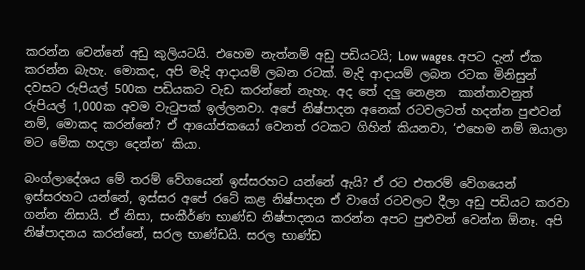කරන්න වෙන්නේ අඩු කුලියටයි. එහෙම නැත්නම් අඩු පඩියටයි; Low wages. අපට දැන් ඒක කරන්න බැහැ. මොකද, අපි මැදි ආදායම් ලබන රටක්. මැදි ආදායම් ලබන රටක මිනිසුන් දවසට රුපියල් 500ක පඩියකට වැඩ කරන්නේ නැහැ. අද තේ දලු ‍නෙළන ‍ කාන්තාවනුත් රුපියල් 1,000ක අවම වැටුපක් ඉල්ලනවා. අපේ නිෂ්පාදන අනෙක් රටවලටත් හදන්න පුළුවන් නම්, මොකද කරන්නේ? ඒ ආයෝජකයෝ වෙනත් රටකට ගිහින් කියනවා, ‘එහෙම නම් ඔයාලා මට මේක හදලා දෙන්න’ කියා.

බංග්ලාදේශය මේ තරම් වේගයෙන් ඉස්සරහට යන්නේ ඇයි? ඒ රට එතරම් වේගයෙන් ඉස්සරහට යන්නේ, ඉස්සර අපේ රටේ කළ නිෂ්පාදන ඒ වාගේ රටවලට දීලා අඩු පඩියට කරවා ගන්න නිසායි. ඒ නිසා, සංකීර්ණ භාණ්ඩ නිෂ්පාදනය කරන්න අපට පුළුවන් වෙන්න ඕනෑ. අපි නිෂ්පාදනය කරන්නේ, සරල භාණ්ඩයි. සරල භාණ්ඩ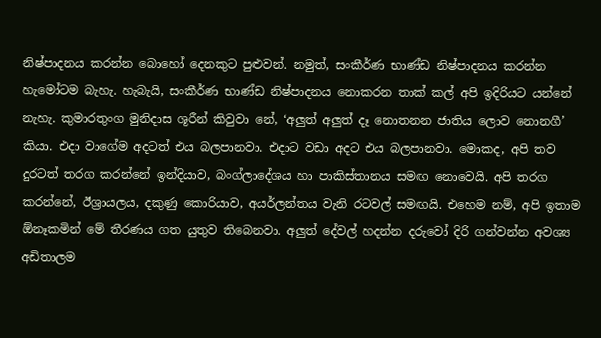නිෂ්පාදනය කරන්න බොහෝ දෙනකුට පුළුවන්. නමුත්, සංකීර්ණ භාණ්ඩ නිෂ්පාදනය කරන්න හැමෝටම බැහැ. හැබැයි, සංකීර්ණ භාණ්ඩ නිෂ්පාදනය නොකරන තාක් කල් අපි ඉදිරියට යන්නේ නැහැ. කුමාරතුංග මුනිදාස ශූරීන් කිවුවා නේ, ‘අලුත් අලුත් දෑ නොතනන ජාතිය ලොව නොනගී’ කියා. එදා වාගේම අදටත් එය බලපානවා. එදාට වඩා අදට එය බලපානවා. මොකද, අපි තව දුරටත් තරග කරන්නේ ඉන්දියාව, බංග්ලාදේශය හා පාකිස්තානය සමඟ නොවෙයි. අපි තරග කරන්නේ, ඊශ්‍රායලය, දකුණු කොරියාව, අයර්ලන්තය වැනි රටවල් සමඟයි. එහෙම නම්, අපි ඉතාම ඕනෑකමින් මේ තීරණය ගත යුතුව තිබෙනවා. අලුත් දේවල් හදන්න දරුවෝ දිරි ගන්වන්න අවශ්‍ය අඩිතාලම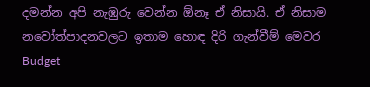දමන්න අපි නැඹුරු වෙන්න ඕනෑ ඒ නිසායි. ඒ නිසාම නවෝත්පාදනවලට ඉතාම ‍හොඳ දිරි ගැන්වීම් මෙවර Budget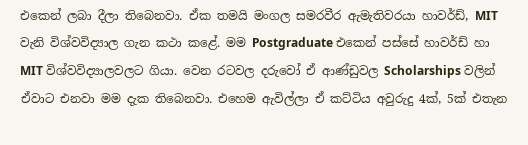එකෙන් ලබා දීලා තිබෙනවා. ඒක තමයි මංගල සමරවීර ඇමැතිවරයා හාවර්ඩ්, MIT වැනි විශ්වවිද්‍යාල ගැන කථා කළේ. මම Postgraduate එකෙන් පස්සේ හාවර්ඩ් හා MIT විශ්වවිද්‍යාලවලට ගියා. වෙන රටවල දරුවෝ ඒ ආණ්ඩුවල Scholarships වලින් ඒවාට එනවා මම දැක තිබෙනවා. එහෙම ඇවිල්ලා ඒ කට්ටිය අවුරුදු 4ක්, 5ක් එතැන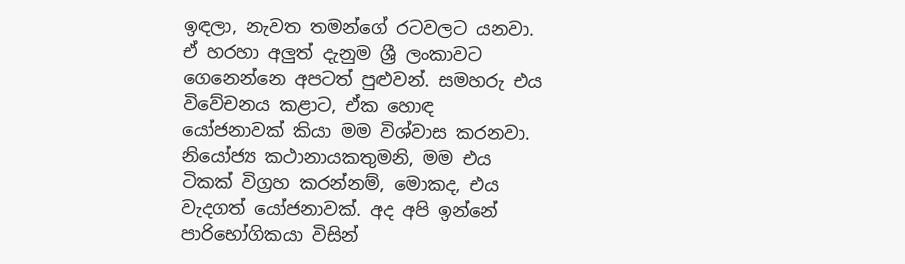ඉඳලා, නැවත තමන්ගේ රටවලට යනවා. ඒ හරහා අලුත් දැනුම ශ්‍රී ලංකාවට ගෙනෙන්නෙ අපටත් පුළුවන්. සමහරු එය විවේචනය කළාට, ඒක හොඳ යෝජනාවක් කියා මම විශ්වාස කරනවා. නියෝජ්‍ය කථානායකතුමනි, මම එය ටිකක් විග්‍රහ කරන්නම්, මොකද, එය වැදගත් යෝජනාවක්. අද අපි ඉන්නේ පාරිභෝගිකයා විසින්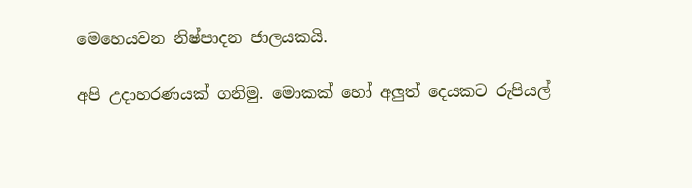මෙහෙයවන නිෂ්පාදන ජාලයකයි.

අපි උදාහරණයක් ගනිමු. මොකක් හෝ අලුත් දෙයකට රුපියල්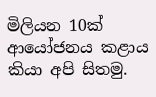මිලියන 10ක් ආයෝජනය කළාය කියා අපි සිතමු.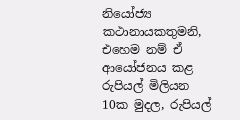නියෝජ්‍ය කථානායකතුමනි, එහෙම නම් ඒ ආයෝජනය කළ රුපියල් මිලියන 10ක මුදල, රුපියල්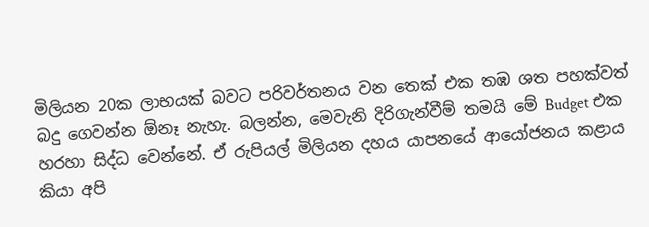මිලියන 20ක ලාභයක් බවට පරිවර්තනය වන තෙක් එක තඹ ශත පහක්වත් බදු ගෙවන්න ඕනෑ නැහැ. බලන්න, මෙවැනි දිරිගැන්වීම් තමයි මේ Budget එක හරහා සිද්ධ වෙන්නේ. ඒ රුපියල් මිලියන දහය යාපනයේ ආයෝජනය කළාය කියා අපි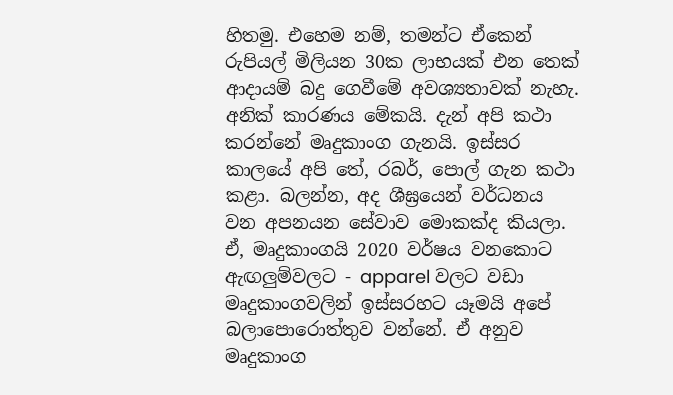හිතමු. එහෙම නම්, තමන්ට ඒකෙන් රුපියල් මිලියන 30ක ලාභයක් එන තෙක් ආදායම් බදු ගෙවීමේ අවශ්‍යතාවක් නැහැ. අනික් කාරණය මේකයි. දැන් අපි කථා කරන්නේ මෘදුකාංග ගැනයි. ඉස්සර කාලයේ අපි තේ, රබර්, පොල් ගැන කථා කළා. බලන්න, අද ශීඝ්‍රයෙන් වර්ධනය වන අපනයන සේවාව මොකක්ද කියලා. ඒ, මෘදුකාංගයි 2020 වර්ෂය වනකොට ඇඟලුම්වලට - apparel වලට වඩා මෘදුකාංගවලින් ඉස්සරහට යෑමයි අපේ බලාපොරොත්තුව වන්නේ. ඒ අනුව මෘදුකාංග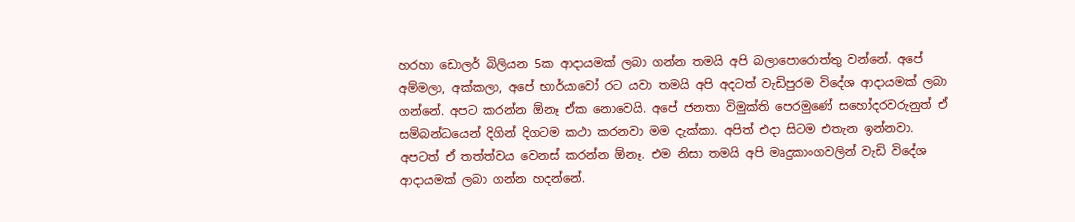හරහා ඩොලර් බිලියන 5ක ආදායමක් ලබා ගන්න තමයි අපි බලාපොරොත්තු වන්නේ. අපේ අම්මලා, අක්කලා, අපේ භාර්යාවෝ රට යවා තමයි අපි අදටත් වැඩිපුරම විදේශ ආදායමක් ලබා ගන්නේ. අපට කරන්න ඕනෑ ඒක නොවෙයි. අපේ ජනතා විමුක්ති පෙරමුණේ සහෝදරවරුනුත් ඒ සම්බන්ධයෙන් දිගින් දිගටම කථා කරනවා මම දැක්කා. අපිත් එදා සිටම එතැන ඉන්නවා. අපටත් ඒ තත්ත්වය වෙනස් කරන්න ඕනෑ. එම නිසා තමයි අපි මෘදුකාංගවලින් වැඩි විදේශ ආදායමක් ලබා ගන්න හදන්නේ.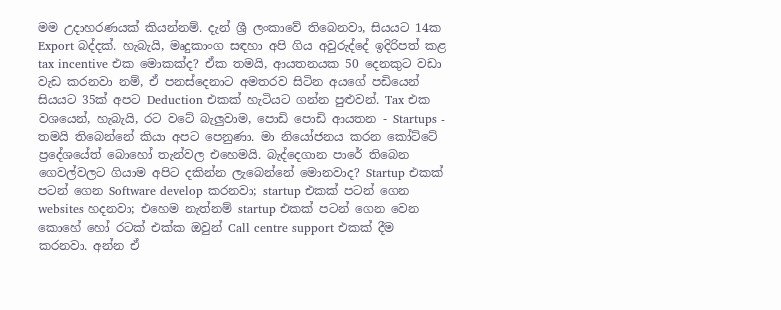මම උදාහරණයක් කියන්නම්. දැන් ශ්‍රී ලංකාවේ තිබෙනවා, සියයට 14ක Export බද්දක්. හැබැයි, මෘදුකාංග සඳහා අපි ගිය අවුරුද්දේ ඉදිරිපත් කළ tax incentive එක මොකක්ද? ඒක තමයි, ආයතනයක 50 දෙනකුට වඩා වැඩ කරනවා නම්, ඒ පනස්දෙනාට අමතරව සිටින අයගේ පඩියෙන් සියයට 35ක් අපට Deduction එකක් හැටියට ගන්න පුළුවන්. Tax එක වශයෙන්, හැබැයි, රට වටේ බැලුවාම, පොඩි පොඩි ආයතන - Startups - තමයි තිබෙන්නේ කියා අපට පෙනුණා. මා නියෝජනය කරන කෝට්ටේ ප්‍රදේශයේත් බොහෝ තැන්වල එහෙමයි. බැද්දෙගාන පාරේ තිබෙන ගෙවල්වලට ගියාම අපිට දකින්න ලැබෙන්නේ මොනවාද? Startup එකක් පටන් ගෙන Software develop කරනවා; startup එකක් පටන් ගෙන websites හදනවා; එහෙම නැත්නම් startup එකක් පටන් ගෙන වෙන කොහේ හෝ රටක් එක්ක ඔවුන් Call centre support එකක් දීම කරනවා. අන්න ඒ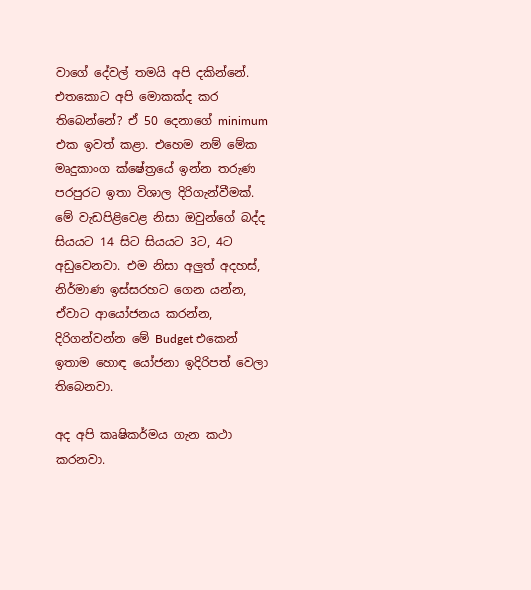වාගේ දේවල් තමයි අපි දකින්නේ. එතකොට අපි මොකක්ද කර තිබෙන්නේ? ඒ 50 දෙනාගේ minimum එක ඉවත් කළා. එහෙම නම් මේක මෘදුකාංග ක්ෂේත්‍රයේ ඉන්න තරුණ පරපුරට ඉතා විශාල දිරිගැන්වීමක්. මේ වැඩපිළිවෙළ නිසා ඔවුන්ගේ බද්ද සියයට 14 සිට සියයට 3ට, 4ට අඩුවෙනවා. එම නිසා අලුත් අදහස්, නිර්මාණ ඉස්සරහට ගෙන යන්න, ඒවාට ආයෝජනය කරන්න, දිරිගන්වන්න මේ Budget එකෙන් ඉතාම හොඳ යෝජනා ඉදිරිපත් වෙලා තිබෙනවා.

අද අපි කෘෂිකර්මය ගැන කථා කරනවා.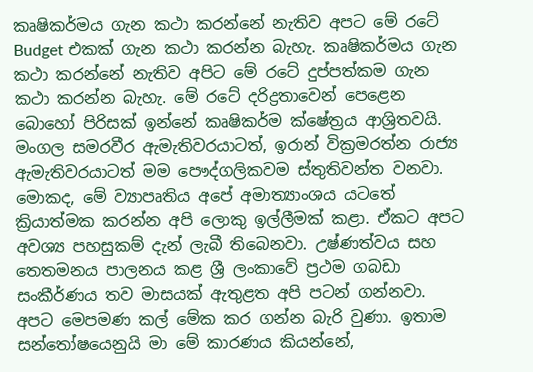කෘෂිකර්මය ගැන කථා කරන්නේ නැතිව අපට මේ රටේ Budget එකක් ගැන කථා කරන්න බැහැ. කෘෂිකර්මය ගැන කථා කරන්නේ නැතිව අපිට මේ රටේ දුප්පත්කම ගැන කථා කරන්න බැහැ. මේ රටේ දරිද්‍රතාවෙන් පෙළෙන බොහෝ පිරිසක් ඉන්නේ කෘෂිකර්ම ක්ෂේත්‍රය ආශ්‍රිතවයි. මංගල සමරවීර ඇමැතිවරයාටත්, ඉරාන් වික්‍රමරත්න රාජ්‍ය ඇමැතිවරයාටත් මම පෞද්ගලිකවම ස්තුතිවන්ත වනවා. මොකද, මේ ව්‍යාපෘතිය අපේ අමාත්‍යාංශය යටතේ ක්‍රියාත්මක කරන්න අපි ලොකු ඉල්ලීමක් කළා. ඒකට අපට අවශ්‍ය පහසුකම් දැන් ලැබී තිබෙනවා. උෂ්ණත්වය සහ තෙතමනය පාලනය කළ ශ්‍රී ලංකාවේ ප්‍රථම ගබඩා සංකීර්ණය තව මාසයක් ඇතුළත අපි පටන් ගන්නවා. අපට මෙපමණ කල් මේක කර ගන්න බැරි වුණා. ඉතාම සන්තෝෂයෙනුයි මා මේ කාරණය කියන්නේ,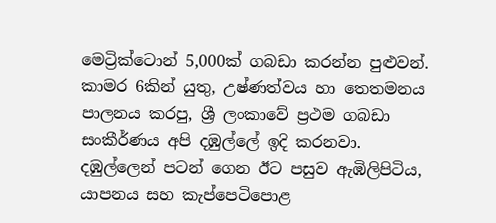මෙට්‍රික්ටොන් 5,000ක් ගබඩා කරන්න පුළුවන්. කාමර 6කින් යුතු, උෂ්ණත්වය හා තෙතමනය පාලනය කරපු, ශ්‍රී ලංකාවේ ප්‍රථම ගබඩා සංකීර්ණය අපි දඹුල්ලේ ඉදි කරනවා. දඹුල්ලෙන් පටන් ගෙන ඊට පසුව ඇඹිලිපිටිය, යාපනය සහ කැප්පෙටිපොළ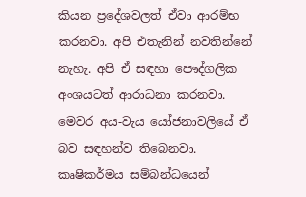කියන ප්‍රදේශවලත් ඒවා ආරම්භ කරනවා. අපි එතැනින් නවතින්නේ නැහැ. අපි ඒ සඳහා පෞද්ගලික අංශයටත් ආරාධනා කරනවා. මෙවර අය-වැය යෝජනාවලියේ ඒ බව සඳහන්ව තිබෙනවා. කෘෂිකර්මය සම්බන්ධයෙන්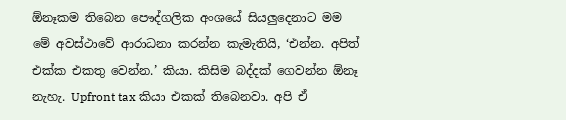ඕනෑකම තිබෙන පෞද්ගලික අංශයේ සියලුදෙනාට මම මේ අවස්ථාවේ ආරාධනා කරන්න කැමැතියි, ‘එන්න. අපිත් එක්ක එකතු වෙන්න.’ කියා. කිසිම බද්දක් ගෙවන්න ඕනෑ නැහැ. Upfront tax කියා එකක් තිබෙනවා. අපි ඒ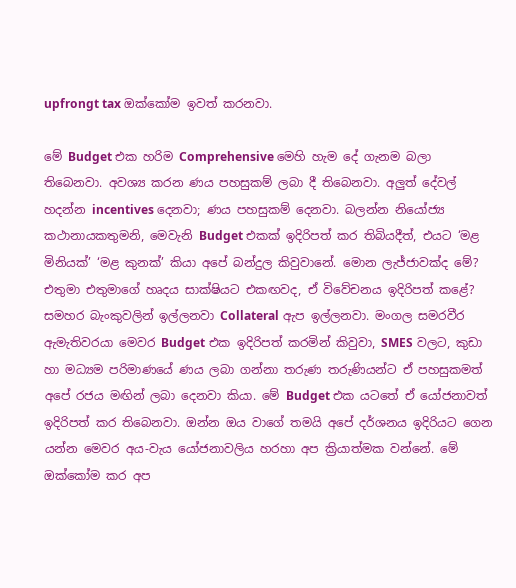upfrongt tax ඔක්කෝම ඉවත් කරනවා.

මේ Budget එක හරිම Comprehensive මෙහි හැම දේ ගැනම බලා තිබෙනවා. අවශ්‍ය කරන ණය පහසුකම් ලබා දී තිබෙනවා. අලුත් දේවල් හදන්න incentives දෙනවා; ණය පහසුකම් දෙනවා. බලන්න නියෝජ්‍ය කථානායකතුමනි, මෙවැනි Budget එකක් ඉදිරිපත් කර තිබියදීත්, එයට ‘මළ මිනියක්’ ‘මළ කුනක්’ කියා අපේ බන්දුල කිවුවානේ. මොන ලැජ්ජාවක්ද මේ? එතුමා එතුමාගේ හෘදය සාක්ෂියට එකඟවද, ඒ විවේචනය ඉදිරිපත් කළේ? සමහර බැංකුවලින් ඉල්ලනවා Collateral ඇප ඉල්ලනවා. මංගල සමරවීර ඇමැතිවරයා මෙවර Budget එක ඉදිරිපත් කරමින් කිවුවා, SMES වලට, කුඩා හා මධ්‍යම පරිමාණයේ ණය ලබා ගන්නා තරුණ තරුණියන්ට ඒ පහසුකමත් අපේ රජය මඟින් ලබා දෙනවා කියා. මේ Budget එක යටතේ ඒ යෝජනාවත් ඉදිරිපත් කර තිබෙනවා. ඔන්න ඔය වාගේ තමයි අපේ දර්ශනය ඉදිරියට ගෙන යන්න මෙවර අය-වැය යෝජනාවලිය හරහා අප ක්‍රියාත්මක වන්නේ. මේ ඔක්කෝම කර අප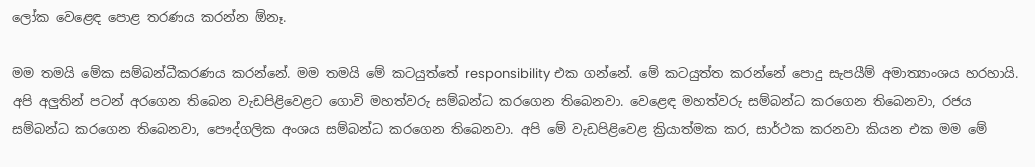ලෝක වෙළෙඳ පොළ තරණය කරන්න ඕනෑ.

මම තමයි මේක සම්බන්ධීකරණය කරන්නේ. මම තමයි මේ කටයුත්තේ responsibility එක ගන්නේ. මේ කටයුත්ත කරන්නේ පොදු සැපයීම් අමාත්‍යාංශය හරහායි. අපි අලුතින් පටන් අරගෙන තිබෙන වැඩපිළිවෙළට ගොවි මහත්වරු සම්බන්ධ කරගෙන තිබෙනවා. වෙළෙඳ මහත්වරු සම්බන්ධ කරගෙන තිබෙනවා, රජය සම්බන්ධ කරගෙන තිබෙනවා, පෞද්ගලික අංශය සම්බන්ධ කරගෙන තිබෙනවා. අපි මේ වැඩපිළිවෙළ ක්‍රියාත්මක කර, සාර්ථක කරනවා කියන එක මම මේ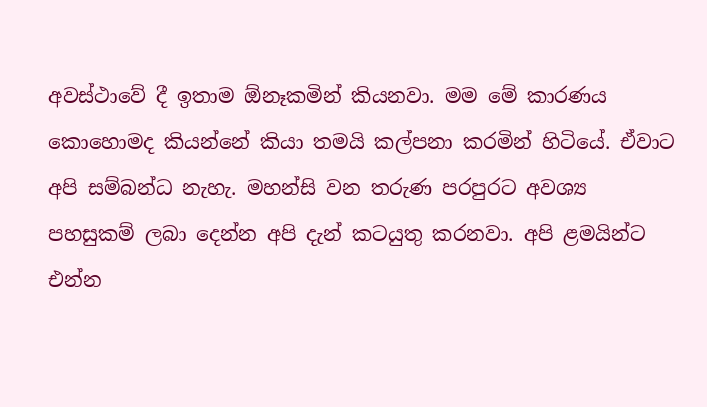අවස්ථාවේ දී ඉතාම ඕනෑකමින් කියනවා. මම මේ කාරණය කොහොමද කියන්නේ කියා තමයි කල්පනා කරමින් හිටියේ. ඒවාට අපි සම්බන්ධ නැහැ. මහන්සි වන තරුණ පරපුරට අවශ්‍ය පහසුකම් ලබා දෙන්න අපි දැන් කටයුතු කරනවා. අපි ළමයින්ට එන්න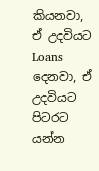කියනවා, ඒ උදවියට Loans දෙනවා, ඒ උදවියට පිටරට යන්න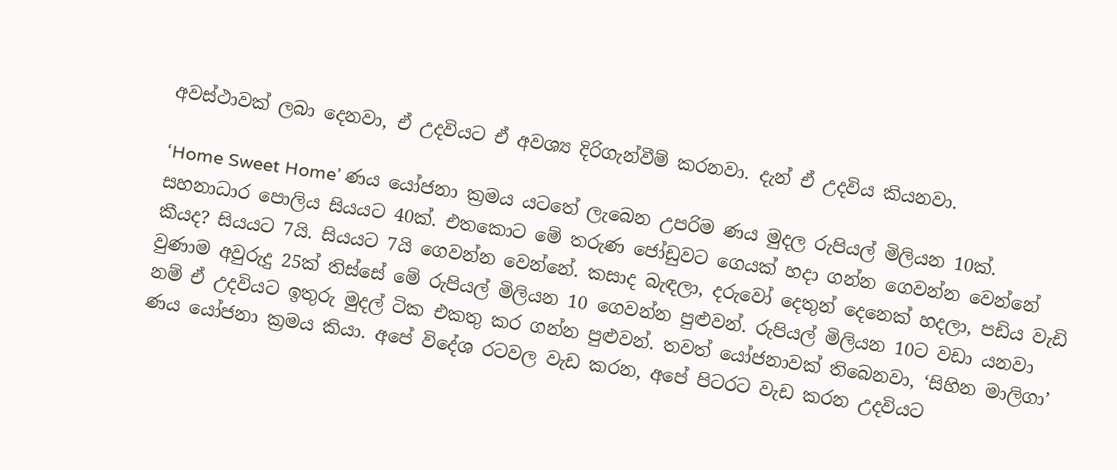අවස්ථාවක් ලබා දෙනවා, ඒ උදවියට ඒ අවශ්‍ය දිරිගැන්වීම් කරනවා. දැන් ඒ උදවිය කියනවා.

‘Home Sweet Home’ ණය යෝජනා ක්‍රමය යටතේ ලැබෙන උපරිම ණය මුදල රුපියල් මිලියන 10ක්. සහනාධාර පොලිය සියයට 40ක්. එතකොට මේ තරුණ ජෝඩුවට ගෙයක් හදා ගන්න ගෙවන්න වෙන්නේ කීයද? සියයට 7යි. සියයට 7යි ගෙවන්න වෙන්නේ. කසාද බැඳලා, දරුවෝ දෙතුන් දෙනෙක් හදලා, පඩිය වැඩි වුණාම අවුරුදු 25ක් තිස්සේ මේ රුපියල් මිලියන 10 ගෙවන්න පුළුවන්. රුපියල් මිලියන 10ට වඩා යනවා නම් ඒ උදවියට ඉතුරු මුදල් ටික එකතු කර ගන්න පුළුවන්. තවත් යෝජනාවක් තිබෙනවා, ‘සිහින මාලිගා’ ණය යෝජනා ක්‍රමය කියා. අපේ විදේශ රටවල වැඩ කරන, අපේ පිටරට වැඩ කරන උදවියට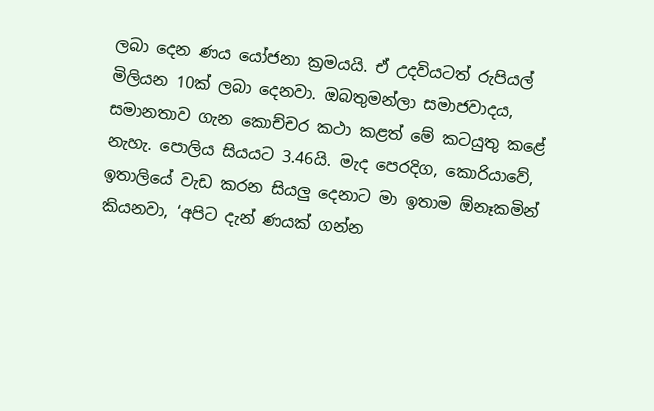ලබා දෙන ණය යෝජනා ක්‍රමයයි. ඒ උදවියටත් රුපියල් මිලියන 10ක් ලබා දෙනවා. ඔබතුමන්ලා සමාජවාදය, සමානතාව ගැන කොච්චර කථා කළත් මේ කටයුතු කළේ නැහැ. පොලිය සියයට 3.46යි. මැද පෙරදිග, කොරියාවේ, ඉතාලියේ වැඩ කරන සියලු දෙනාට මා ඉතාම ඕනෑකමින් කියනවා, ‘අපිට දැන් ණයක් ගන්න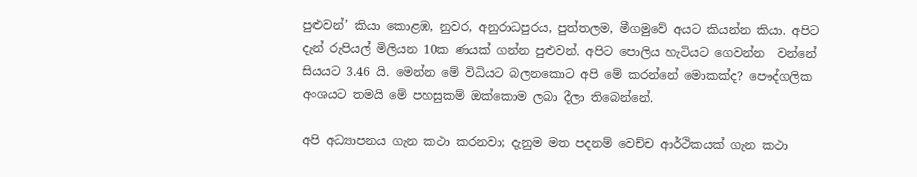පුළුවන්’ කියා කොළඹ, නුවර, අනුරාධපුරය, පුත්තලම, මීගමුවේ අයට කියන්න කියා. අපිට දැන් රුපියල් මිලියන 10ක ණයක් ගන්න පුළුවන්. අපිට පොලිය හැටියට ගෙවන්න ‍ වන්නේ සියයට 3.46 යි. මෙන්න මේ විධියට බලන‍කොට අපි මේ කරන්නේ මොකක්ද? පෞද්ගලික අංශයට තමයි මේ පහසුකම් ඔක්කොම ලබා දීලා තිබෙන්නේ.

අපි අධ්‍යාපනය ගැන කථා කරනවා; දැනුම මත පදනම් වෙච්ච ආර්ථිකයක් ගැන කථා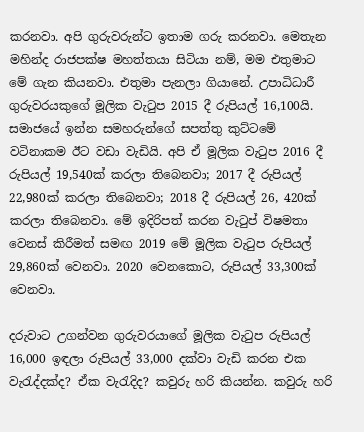කරනවා. අපි ගුරුවරුන්ට ඉතාම ගරු කරනවා. මෙතැන මහින්ද රාජපක්ෂ මහත්තයා සිටියා නම්, මම එතුමාට මේ ගැන කියනවා. එතුමා පැනලා ගියානේ. උපාධිධාරී ගුරුවරයකුගේ මූලික වැටුප 2015 දී රුපියල් 16,100යි. සමාජයේ ඉන්න සමහරුන්ගේ සපත්තු කුට්ටමේ වටිනාකම ඊට වඩා වැඩියි. අපි ඒ මූලික වැටුප 2016 දී රුපියල් 19,540ක් කරලා තිබෙනවා; 2017 දී රුපියල් 22,980ක් කරලා තිබෙනවා; 2018 දී රුපියල් 26, 420ක් කරලා තිබෙනවා. මේ ඉදිරිපත් කරන වැටුප් විෂමතා වෙනස් කිරීමත් සමඟ 2019 මේ මූලික වැටුප රුපියල් 29,860ක් වෙනවා. 2020 වෙනකොට, රුපියල් 33,300ක් වෙනවා.

දරුවාට උගන්වන ගුරුවරයාගේ මූලික වැටුප රුපියල් 16,000 ඉඳලා රුපියල් 33,000 දක්වා වැඩි කරන එක වැරැද්දක්ද? ඒක වැරැදිද? කවුරු හරි කියන්න. කවුරු හරි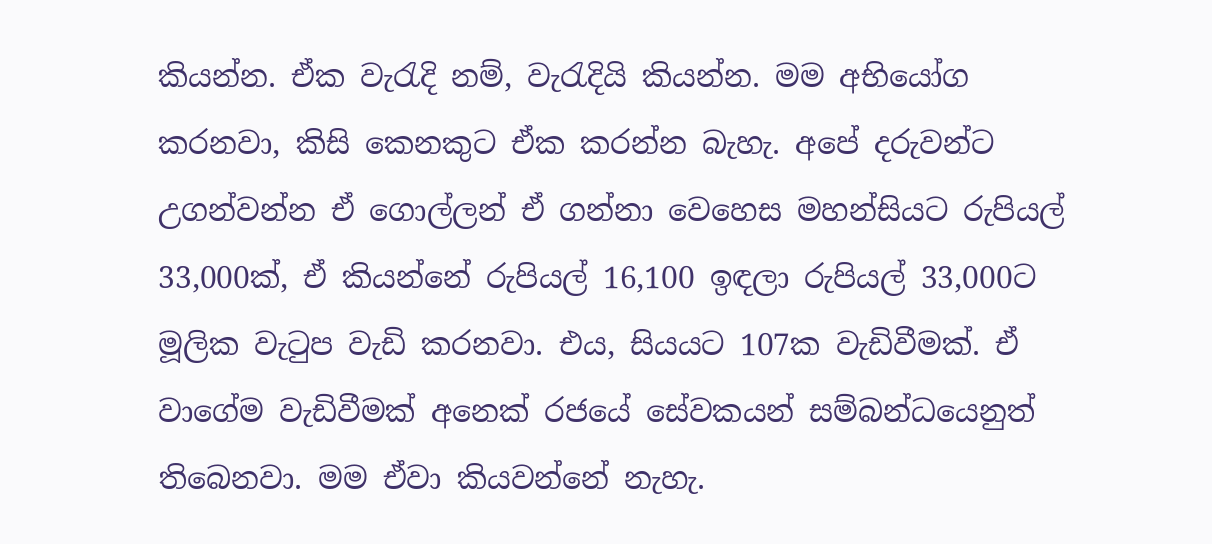කියන්න. ඒක වැරැදි නම්, වැරැදියි කියන්න. මම අභියෝග කරනවා, කිසි කෙනකුට ඒක කරන්න බැහැ. අපේ දරුවන්ට උගන්වන්න ඒ ගොල්ලන් ඒ ගන්නා වෙහෙස මහන්සියට රුපියල් 33,000ක්, ඒ කියන්නේ රුපියල් 16,100 ඉඳලා රුපියල් 33,000ට මූලික වැටුප වැඩි කරනවා. එය, සියයට 107ක වැඩිවීමක්. ඒ වාගේම වැඩිවීමක් අනෙක් රජයේ සේවකයන් සම්බන්ධයෙනුත් තිබෙනවා. මම ඒවා කියවන්නේ නැහැ.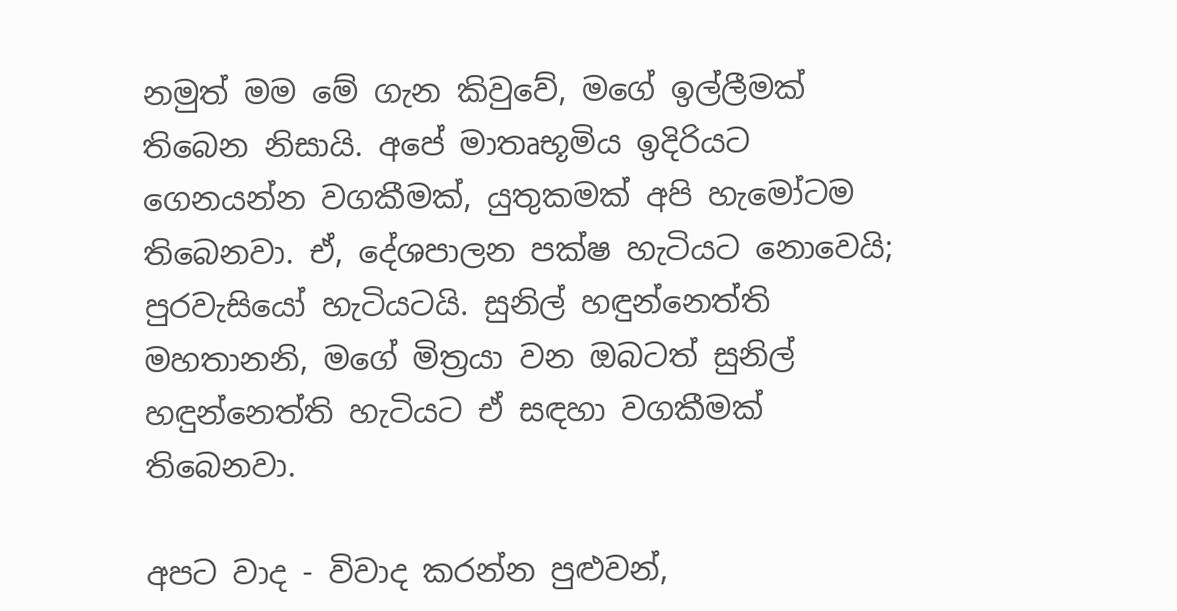නමුත් මම මේ ගැන කිවුවේ, මගේ ඉල්ලීමක් තිබෙන නිසායි. අපේ මාතෘභූමිය ඉදිරියට ගෙනයන්න වගකීමක්, යුතුකමක් අපි හැමෝටම තිබෙනවා. ඒ, දේශපාලන පක්ෂ හැටියට නොවෙයි; පුරවැසියෝ හැටියටයි. සුනිල් හඳුන්නෙත්ති මහතානනි, මගේ මිත්‍රයා වන ඔබටත් සුනිල් හඳුන්නෙත්ති හැටියට ඒ සඳහා වගකීමක් තිබෙනවා.

අපට වාද - විවාද කරන්න පුළුවන්,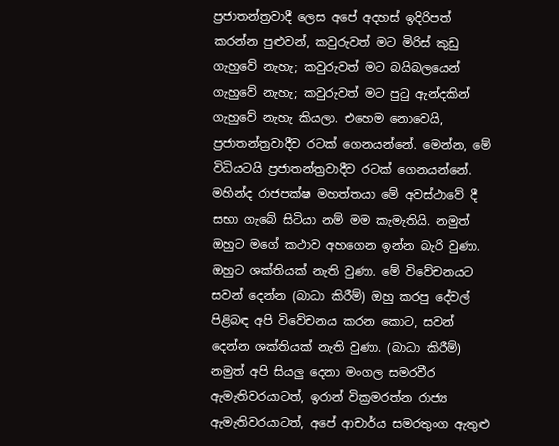ප්‍රජාතන්ත්‍රවාදී ලෙස අපේ අදහස් ඉදිරිපත් කරන්න පුළුවන්, කවුරුවත් මට මිරිස් කුඩු ගැහුවේ නැහැ; කවුරුවත් මට බයිබලයෙන් ගැහුවේ නැහැ; කවුරුවත් මට පුටු ඇන්දකින් ගැහුවේ නැහැ කියලා. එහෙම නොවෙයි, ප්‍රජාතන්ත්‍රවාදීව රටක් ගෙනයන්නේ. මෙන්න, මේ විධියටයි ප්‍රජාතන්ත්‍රවාදීව රටක් ගෙනයන්නේ. මහින්ද රාජපක්ෂ මහත්තයා මේ අවස්ථාවේ දී සභා ගැබේ සිටියා නම් මම කැමැතියි. නමුත් ඔහුට මගේ කථාව අහගෙන ඉන්න බැරි වුණා. ඔහුට ශක්තියක් නැති වුණා. මේ විවේචනයට සවන් දෙන්න (බාධා කිරීම්) ඔහු කරපු දේවල් පිළිබඳ අපි විවේචනය කරන කොට, සවන් දෙන්න ශක්තියක් නැති වුණා. (බාධා කිරීම්) නමුත් අපි සියලු දෙනා මංගල සමරවීර ඇමැතිවරයාටත්, ඉරාන් වික්‍රමරත්න රාජ්‍ය ඇමැතිවරයාටත්, අපේ ආචාර්ය සමරතුංග ඇතුළු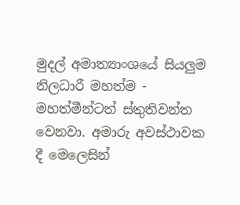මුදල් අමාත්‍යාංශයේ සියලුම නිලධාරී මහත්ම - මහත්මීන්ටත් ස්තුතිවන්ත වෙනවා. අමාරු අවස්ථාවක දී මෙලෙසින්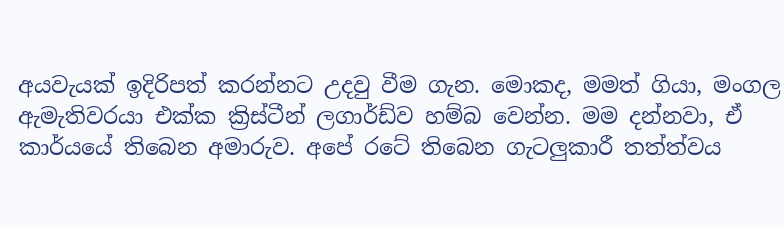අයවැයක් ඉදිරිපත් කරන්නට උදවු වීම ගැන. මොකද, මමත් ගියා, මංගල ඇමැතිවරයා එක්ක ක්‍රිස්ටීන් ලගාර්ඩ්ව හම්බ වෙන්න. මම දන්නවා, ඒ කාර්යයේ තිබෙන අමාරුව. අපේ රටේ තිබෙන ගැටලුකාරී තත්ත්වය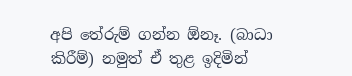අපි තේරුම් ගන්න ඕනෑ. (බාධා කිරීම්) නමුත් ඒ තුළ ඉදිමින්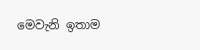මෙවැනි ඉතාම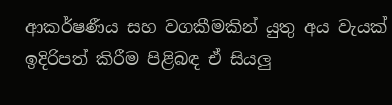ආකර්ෂණීය සහ වගකීමකින් යුතු අය වැයක් ඉදිරිපත් කිරීම පිළිබඳ ඒ සියලු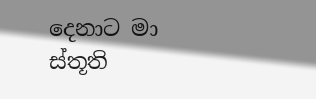දෙනාට මා ස්තූති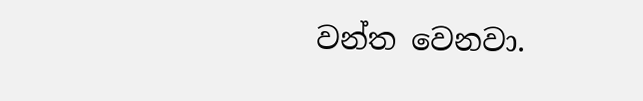වන්ත වෙනවා.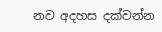නව අදහස දක්වන්න